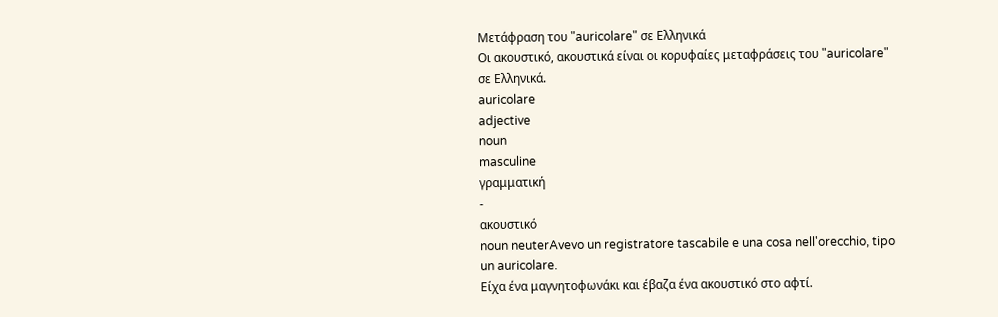Μετάφραση του "auricolare" σε Ελληνικά
Οι ακουστικό, ακουστικά είναι οι κορυφαίες μεταφράσεις του "auricolare" σε Ελληνικά.
auricolare
adjective
noun
masculine
γραμματική
-
ακουστικό
noun neuterAvevo un registratore tascabile e una cosa nell'orecchio, tipo un auricolare.
Είχα ένα μαγνητοφωνάκι και έβαζα ένα ακουστικό στο αφτί.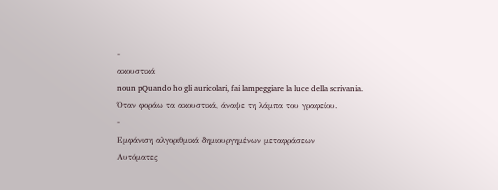-
ακουστικά
noun pQuando ho gli auricolari, fai lampeggiare la luce della scrivania.
Όταν φοράω τα ακουστικά, άναψε τη λάμπα του γραφείου.
-
Εμφάνιση αλγοριθμικά δημιουργημένων μεταφράσεων
Αυτόματες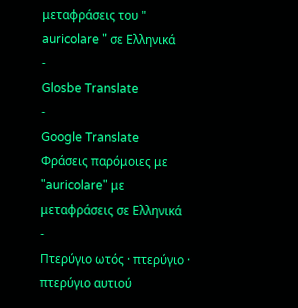μεταφράσεις του " auricolare " σε Ελληνικά
-
Glosbe Translate
-
Google Translate
Φράσεις παρόμοιες με "auricolare" με μεταφράσεις σε Ελληνικά
-
Πτερύγιο ωτός · πτερύγιο · πτερύγιο αυτιού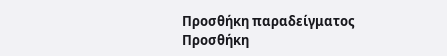Προσθήκη παραδείγματος
Προσθήκη